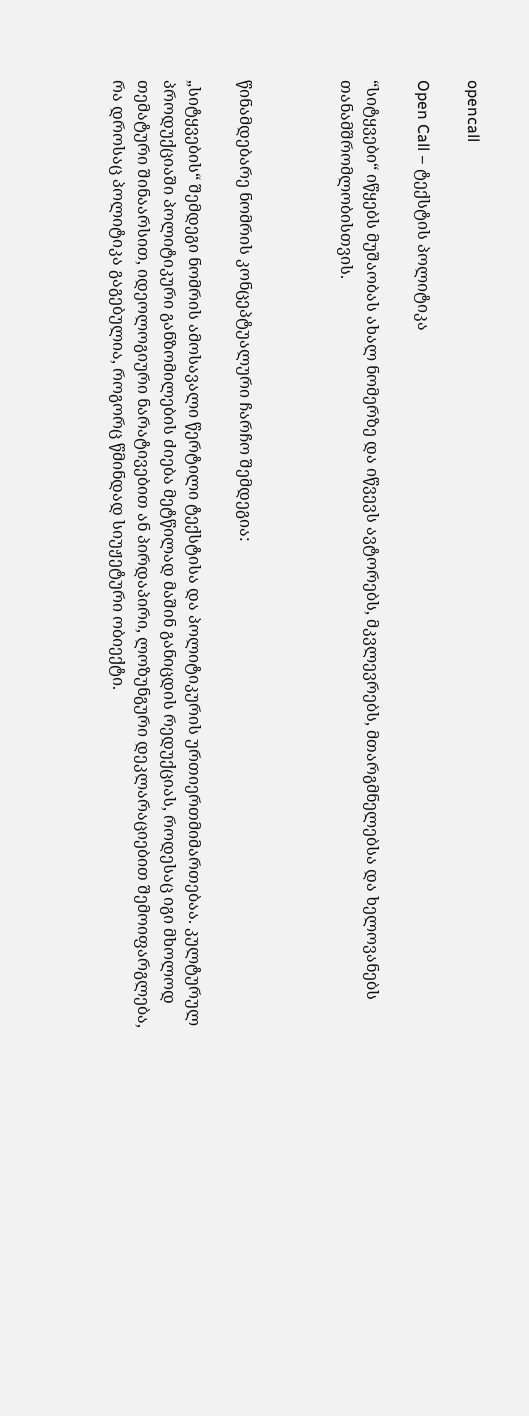opencall

Open Call – ტექსტის პოლიტიკა

“სიტყვები“ იწყებს მუშაობას ახალ ნომერზე და იწვევს ავტორებს, მკვლევრებს, მთარგმნელებსა და ხელოვანებს თანამშრომლობისთვის.



წინამდებარე ნომრის კონცეპტუალური ჩარჩო შემდეგია:

„სიტყვების“ შემდეგი ნომრის ამოსავალი წერტილი ტექსტისა და პოლიტიკურის ურთიერთმიმართებაა. კულტურულ პროდუქციაში პოლიტიკური განზომილების ძიება მეტწილად მაშინ განიცდის რედუქციას, როდესაც იგი მხოლოდ თემატური შინაარსით, იდეოლოგიური ნარატივებით ან პირდაპირი, ლოზუნგური დეკლარაციებით შემოიფარგლება, რა დროსაც პოლიტიკა გაგებულია, როგორც წმინდად სიუჟეტური ობიექტი.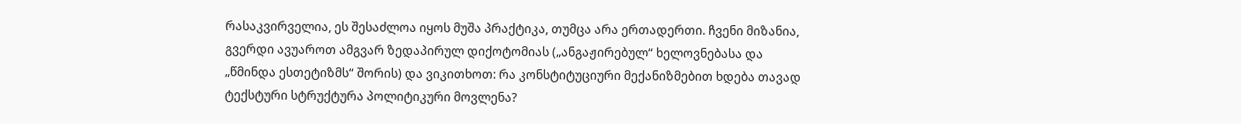რასაკვირველია, ეს შესაძლოა იყოს მუშა პრაქტიკა, თუმცა არა ერთადერთი. ჩვენი მიზანია, გვერდი ავუაროთ ამგვარ ზედაპირულ დიქოტომიას („ანგაჟირებულ“ ხელოვნებასა და „წმინდა ესთეტიზმს“ შორის) და ვიკითხოთ: რა კონსტიტუციური მექანიზმებით ხდება თავად ტექსტური სტრუქტურა პოლიტიკური მოვლენა?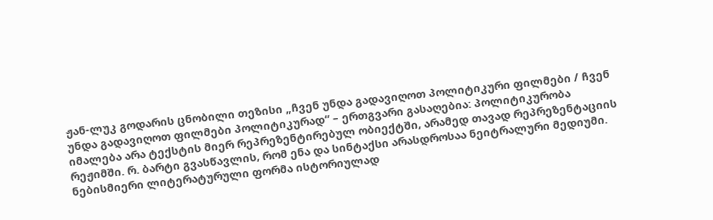ჟან-ლუკ გოდარის ცნობილი თეზისი „ჩვენ უნდა გადავიღოთ პოლიტიკური ფილმები / ჩვენ უნდა გადავიღოთ ფილმები პოლიტიკურად“ – ერთგვარი გასაღებია: პოლიტიკურობა იმალება არა ტექსტის მიერ რეპრეზენტირებულ ობიექტში, არამედ თავად რეპრეზენტაციის რეჟიმში. რ. ბარტი გვასწავლის, რომ ენა და სინტაქსი არასდროსაა ნეიტრალური მედიუმი. ნებისმიერი ლიტერატურული ფორმა ისტორიულად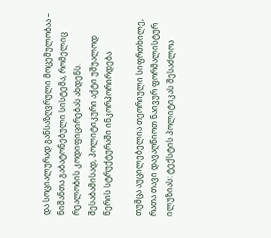და სოციალურად განსაზღვრული მოცემულობაა – ნიშანთა გაბატონებული სისტემა, რომელიც რეალობის კოდიფიცირებას ახდენს. შესაბამისად, პოლიტიკური აქტი უშუალოდ წერის სტრუქტურაში ინკორპორირდება

თუმცა აუცილებელია თეორიული სიფრთხილე, რათა თავი დავაღწიოთ ნაივურ ფორმალისტურ ილუზიას: ტექსტის პოლიტიკას შესაძლოა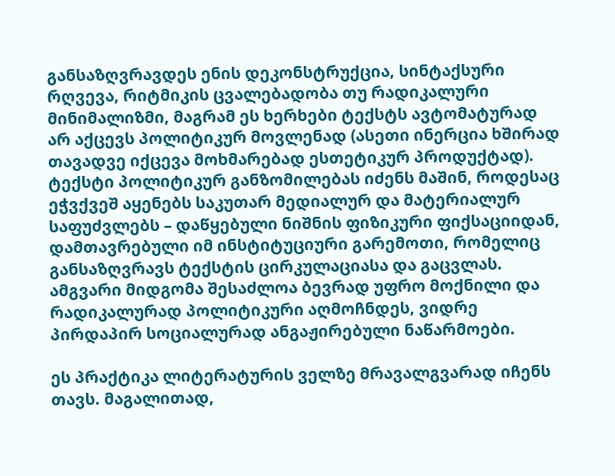განსაზღვრავდეს ენის დეკონსტრუქცია, სინტაქსური რღვევა, რიტმიკის ცვალებადობა თუ რადიკალური მინიმალიზმი, მაგრამ ეს ხერხები ტექსტს ავტომატურად არ აქცევს პოლიტიკურ მოვლენად (ასეთი ინერცია ხშირად თავადვე იქცევა მოხმარებად ესთეტიკურ პროდუქტად). ტექსტი პოლიტიკურ განზომილებას იძენს მაშინ, როდესაც ეჭვქვეშ აყენებს საკუთარ მედიალურ და მატერიალურ საფუძვლებს – დაწყებული ნიშნის ფიზიკური ფიქსაციიდან, დამთავრებული იმ ინსტიტუციური გარემოთი, რომელიც განსაზღვრავს ტექსტის ცირკულაციასა და გაცვლას. ამგვარი მიდგომა შესაძლოა ბევრად უფრო მოქნილი და რადიკალურად პოლიტიკური აღმოჩნდეს, ვიდრე პირდაპირ სოციალურად ანგაჟირებული ნაწარმოები.

ეს პრაქტიკა ლიტერატურის ველზე მრავალგვარად იჩენს თავს. მაგალითად,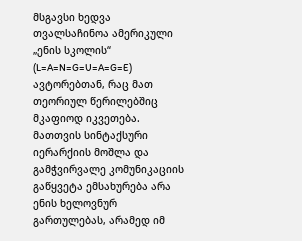მსგავსი ხედვა თვალსაჩინოა ამერიკული „ენის სკოლის“ (L=A=N=G=U=A=G=E) ავტორებთან, რაც მათ თეორიულ წერილებშიც მკაფიოდ იკვეთება. მათთვის სინტაქსური იერარქიის მოშლა და გამჭვირვალე კომუნიკაციის გაწყვეტა ემსახურება არა ენის ხელოვნურ გართულებას, არამედ იმ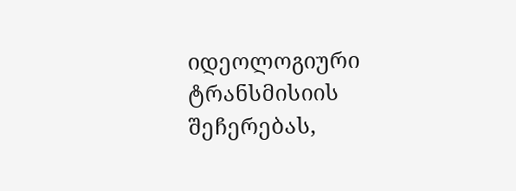იდეოლოგიური ტრანსმისიის შეჩერებას,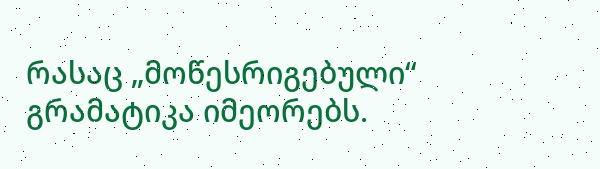რასაც „მოწესრიგებული“ გრამატიკა იმეორებს.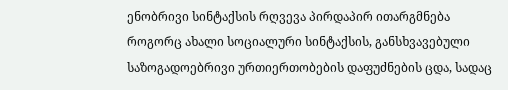ენობრივი სინტაქსის რღვევა პირდაპირ ითარგმნება როგორც ახალი სოციალური სინტაქსის, განსხვავებული საზოგადოებრივი ურთიერთობების დაფუძნების ცდა, სადაც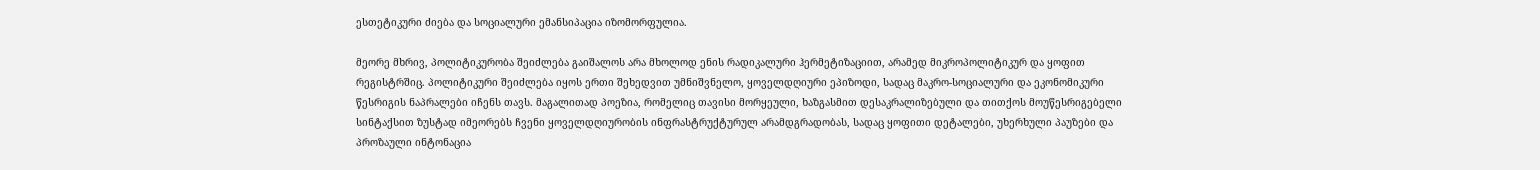ესთეტიკური ძიება და სოციალური ემანსიპაცია იზომორფულია.

მეორე მხრივ, პოლიტიკურობა შეიძლება გაიშალოს არა მხოლოდ ენის რადიკალური ჰერმეტიზაციით, არამედ მიკროპოლიტიკურ და ყოფით რეგისტრშიც. პოლიტიკური შეიძლება იყოს ერთი შეხედვით უმნიშვნელო, ყოველდღიური ეპიზოდი, სადაც მაკრო-სოციალური და ეკონომიკური წესრიგის ნაპრალები იჩენს თავს. მაგალითად პოეზია, რომელიც თავისი მორყეული, ხაზგასმით დესაკრალიზებული და თითქოს მოუწესრიგებელი სინტაქსით ზუსტად იმეორებს ჩვენი ყოველდღიურობის ინფრასტრუქტურულ არამდგრადობას, სადაც ყოფითი დეტალები, უხერხული პაუზები და პროზაული ინტონაცია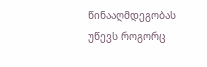წინააღმდეგობას უწევს როგორც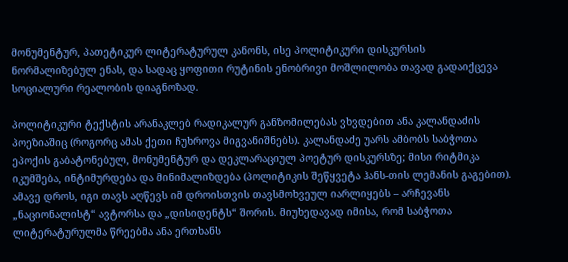მონუმენტურ, პათეტიკურ ლიტერატურულ კანონს, ისე პოლიტიკური დისკურსის ნორმალიზებულ ენას, და სადაც ყოფითი რუტინის ენობრივი მოშლილობა თავად გადაიქცევა სოციალური რეალობის დიაგნოზად.

პოლიტიკური ტექსტის არანაკლებ რადიკალურ განზომილებას ვხვდებით ანა კალანდაძის პოეზიაშიც (როგორც ამას ქეთი ჩუხროვა მიგვანიშნებს). კალანდაძე უარს ამბობს საბჭოთა ეპოქის გაბატონებულ, მონუმენტურ და დეკლარაციულ პოეტურ დისკურსზე; მისი რიტმიკა იკუმშება, ინტიმურდება და მინიმალიზდება (პოლიტიკის შეწყვეტა ჰანს-თის ლემანის გაგებით). ამავე დროს, იგი თავს აღწევს იმ დროისთვის თავსმოხვეულ იარლიყებს – არჩევანს „ნაციონალისტ“ ავტორსა და „დისიდენტს“ შორის. მიუხედავად იმისა, რომ საბჭოთა ლიტერატურულმა წრეებმა ანა ერთხანს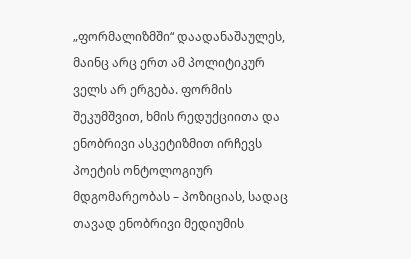„ფორმალიზმში“ დაადანაშაულეს, მაინც არც ერთ ამ პოლიტიკურ ველს არ ერგება. ფორმის შეკუმშვით, ხმის რედუქციითა და ენობრივი ასკეტიზმით ირჩევს პოეტის ონტოლოგიურ მდგომარეობას – პოზიციას, სადაც თავად ენობრივი მედიუმის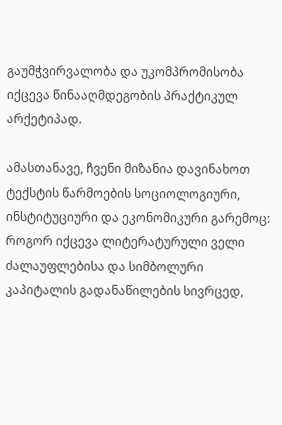გაუმჭვირვალობა და უკომპრომისობა იქცევა წინააღმდეგობის პრაქტიკულ არქეტიპად.

ამასთანავე, ჩვენი მიზანია დავინახოთ ტექსტის წარმოების სოციოლოგიური, ინსტიტუციური და ეკონომიკური გარემოც: როგორ იქცევა ლიტერატურული ველი ძალაუფლებისა და სიმბოლური კაპიტალის გადანაწილების სივრცედ,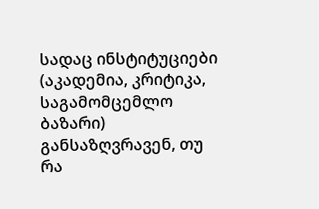სადაც ინსტიტუციები (აკადემია, კრიტიკა, საგამომცემლო ბაზარი) განსაზღვრავენ, თუ რა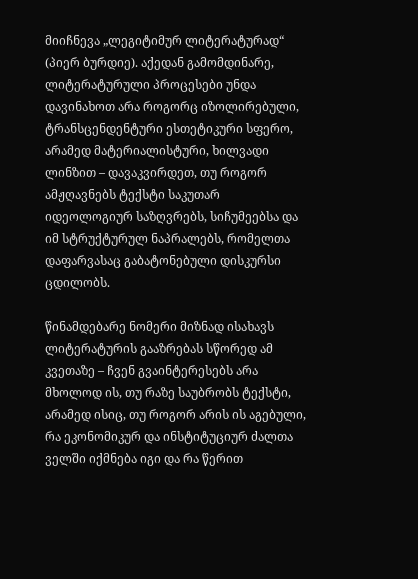მიიჩნევა „ლეგიტიმურ ლიტერატურად“ (პიერ ბურდიე). აქედან გამომდინარე, ლიტერატურული პროცესები უნდა დავინახოთ არა როგორც იზოლირებული, ტრანსცენდენტური ესთეტიკური სფერო, არამედ მატერიალისტური, ხილვადი ლინზით – დავაკვირდეთ, თუ როგორ ამჟღავნებს ტექსტი საკუთარ იდეოლოგიურ საზღვრებს, სიჩუმეებსა და იმ სტრუქტურულ ნაპრალებს, რომელთა დაფარვასაც გაბატონებული დისკურსი ცდილობს.

წინამდებარე ნომერი მიზნად ისახავს ლიტერატურის გააზრებას სწორედ ამ კვეთაზე – ჩვენ გვაინტერესებს არა მხოლოდ ის, თუ რაზე საუბრობს ტექსტი, არამედ ისიც, თუ როგორ არის ის აგებული, რა ეკონომიკურ და ინსტიტუციურ ძალთა ველში იქმნება იგი და რა წერით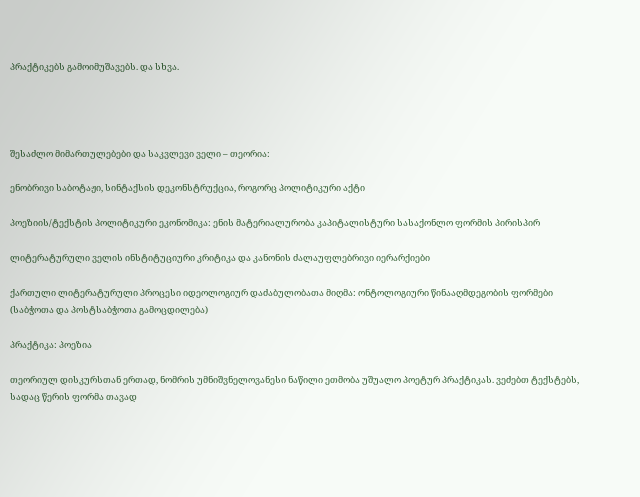პრაქტიკებს გამოიმუშავებს. და სხვა.




შესაძლო მიმართულებები და საკვლევი ველი – თეორია:

ენობრივი საბოტაჟი, სინტაქსის დეკონსტრუქცია, როგორც პოლიტიკური აქტი

პოეზიის/ტექსტის პოლიტიკური ეკონომიკა: ენის მატერიალურობა კაპიტალისტური სასაქონლო ფორმის პირისპირ

ლიტერატურული ველის ინსტიტუციური კრიტიკა და კანონის ძალაუფლებრივი იერარქიები

ქართული ლიტერატურული პროცესი იდეოლოგიურ დაძაბულობათა მიღმა: ონტოლოგიური წინააღმდეგობის ფორმები (საბჭოთა და პოსტსაბჭოთა გამოცდილება)

პრაქტიკა: პოეზია

თეორიულ დისკურსთან ერთად, ნომრის უმნიშვნელოვანესი ნაწილი ეთმობა უშუალო პოეტურ პრაქტიკას. ვეძებთ ტექსტებს, სადაც წერის ფორმა თავად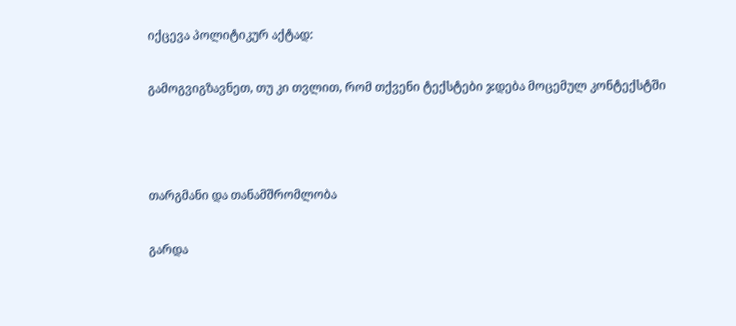იქცევა პოლიტიკურ აქტად:

გამოგვიგზავნეთ, თუ კი თვლით, რომ თქვენი ტექსტები ჯდება მოცემულ კონტექსტში



თარგმანი და თანამშრომლობა

გარდა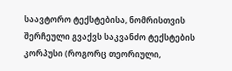საავტორო ტექსტებისა, ნომრისთვის შერჩეული გვაქვს საკვანძო ტექსტების კორპუსი (როგორც თეორიული,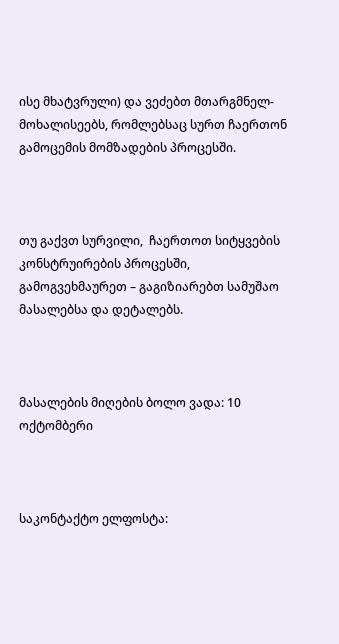ისე მხატვრული) და ვეძებთ მთარგმნელ-მოხალისეებს, რომლებსაც სურთ ჩაერთონ გამოცემის მომზადების პროცესში.



თუ გაქვთ სურვილი,  ჩაერთოთ სიტყვების კონსტრუირების პროცესში, გამოგვეხმაურეთ – გაგიზიარებთ სამუშაო მასალებსა და დეტალებს.



მასალების მიღების ბოლო ვადა: 10 ოქტომბერი



საკონტაქტო ელფოსტა: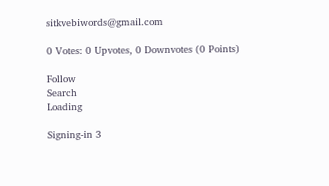sitkvebiwords@gmail.com

0 Votes: 0 Upvotes, 0 Downvotes (0 Points)

Follow
Search
Loading

Signing-in 3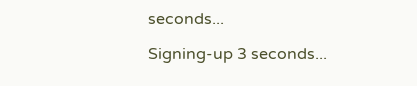seconds...

Signing-up 3 seconds...